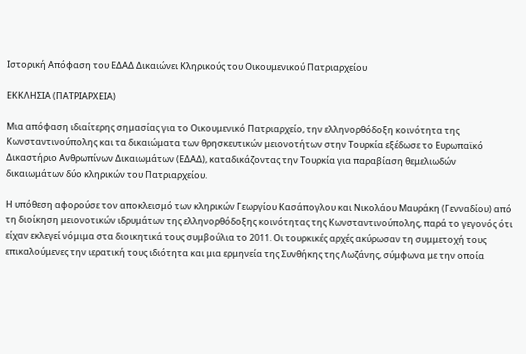Ιστορική Απόφαση του ΕΔΑΔ Δικαιώνει Κληρικούς του Οικουμενικού Πατριαρχείου

ΕΚΚΛΗΣΙΑ (ΠΑΤΡΙΑΡΧΕΙΑ)

Μια απόφαση ιδιαίτερης σημασίας για το Οικουμενικό Πατριαρχείο, την ελληνορθόδοξη κοινότητα της Κωνσταντινούπολης και τα δικαιώματα των θρησκευτικών μειονοτήτων στην Τουρκία εξέδωσε το Ευρωπαϊκό Δικαστήριο Ανθρωπίνων Δικαιωμάτων (ΕΔΑΔ), καταδικάζοντας την Τουρκία για παραβίαση θεμελιωδών δικαιωμάτων δύο κληρικών του Πατριαρχείου.

Η υπόθεση αφορούσε τον αποκλεισμό των κληρικών Γεωργίου Κασάπογλου και Νικολάου Μαυράκη (Γενναδίου) από τη διοίκηση μειονοτικών ιδρυμάτων της ελληνορθόδοξης κοινότητας της Κωνσταντινούπολης, παρά το γεγονός ότι είχαν εκλεγεί νόμιμα στα διοικητικά τους συμβούλια το 2011. Οι τουρκικές αρχές ακύρωσαν τη συμμετοχή τους επικαλούμενες την ιερατική τους ιδιότητα και μια ερμηνεία της Συνθήκης της Λωζάνης, σύμφωνα με την οποία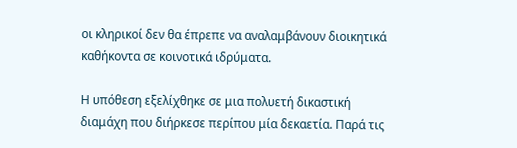οι κληρικοί δεν θα έπρεπε να αναλαμβάνουν διοικητικά καθήκοντα σε κοινοτικά ιδρύματα.

Η υπόθεση εξελίχθηκε σε μια πολυετή δικαστική διαμάχη που διήρκεσε περίπου μία δεκαετία. Παρά τις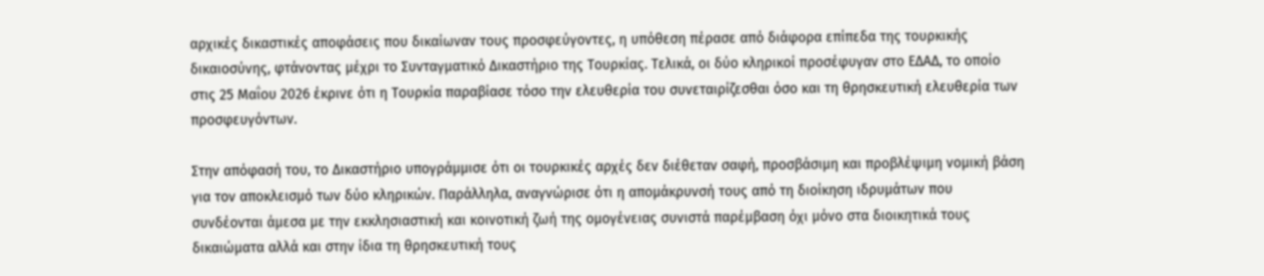αρχικές δικαστικές αποφάσεις που δικαίωναν τους προσφεύγοντες, η υπόθεση πέρασε από διάφορα επίπεδα της τουρκικής δικαιοσύνης, φτάνοντας μέχρι το Συνταγματικό Δικαστήριο της Τουρκίας. Τελικά, οι δύο κληρικοί προσέφυγαν στο ΕΔΑΔ, το οποίο στις 25 Μαΐου 2026 έκρινε ότι η Τουρκία παραβίασε τόσο την ελευθερία του συνεταιρίζεσθαι όσο και τη θρησκευτική ελευθερία των προσφευγόντων.

Στην απόφασή του, το Δικαστήριο υπογράμμισε ότι οι τουρκικές αρχές δεν διέθεταν σαφή, προσβάσιμη και προβλέψιμη νομική βάση για τον αποκλεισμό των δύο κληρικών. Παράλληλα, αναγνώρισε ότι η απομάκρυνσή τους από τη διοίκηση ιδρυμάτων που συνδέονται άμεσα με την εκκλησιαστική και κοινοτική ζωή της ομογένειας συνιστά παρέμβαση όχι μόνο στα διοικητικά τους δικαιώματα αλλά και στην ίδια τη θρησκευτική τους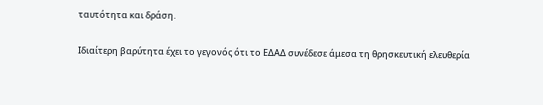ταυτότητα και δράση.

Ιδιαίτερη βαρύτητα έχει το γεγονός ότι το ΕΔΑΔ συνέδεσε άμεσα τη θρησκευτική ελευθερία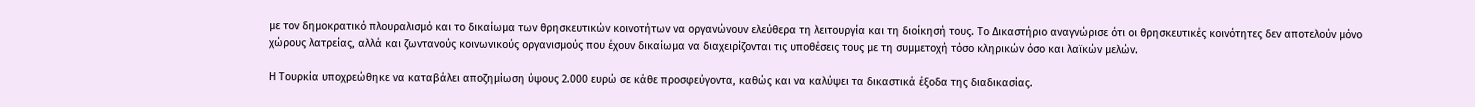με τον δημοκρατικό πλουραλισμό και το δικαίωμα των θρησκευτικών κοινοτήτων να οργανώνουν ελεύθερα τη λειτουργία και τη διοίκησή τους. Το Δικαστήριο αναγνώρισε ότι οι θρησκευτικές κοινότητες δεν αποτελούν μόνο χώρους λατρείας, αλλά και ζωντανούς κοινωνικούς οργανισμούς που έχουν δικαίωμα να διαχειρίζονται τις υποθέσεις τους με τη συμμετοχή τόσο κληρικών όσο και λαϊκών μελών.

Η Τουρκία υποχρεώθηκε να καταβάλει αποζημίωση ύψους 2.000 ευρώ σε κάθε προσφεύγοντα, καθώς και να καλύψει τα δικαστικά έξοδα της διαδικασίας.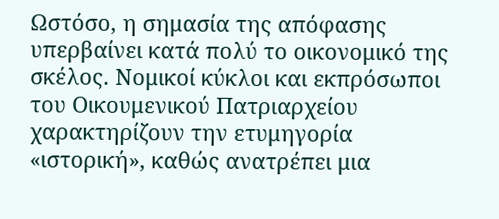Ωστόσο, η σημασία της απόφασης υπερβαίνει κατά πολύ το οικονομικό της σκέλος. Νομικοί κύκλοι και εκπρόσωποι του Οικουμενικού Πατριαρχείου χαρακτηρίζουν την ετυμηγορία «ιστορική», καθώς ανατρέπει μια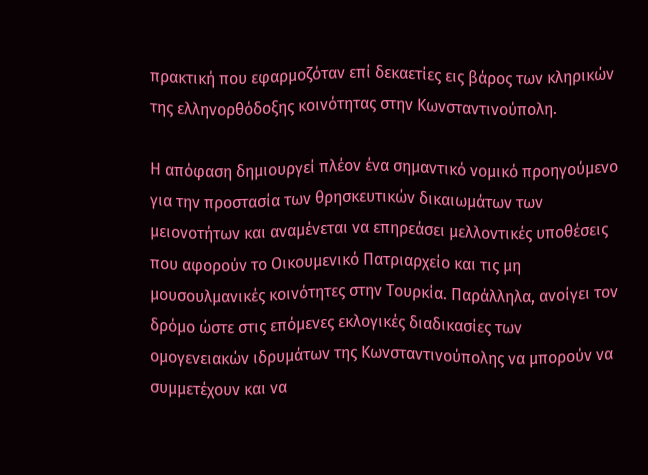πρακτική που εφαρμοζόταν επί δεκαετίες εις βάρος των κληρικών της ελληνορθόδοξης κοινότητας στην Κωνσταντινούπολη.

Η απόφαση δημιουργεί πλέον ένα σημαντικό νομικό προηγούμενο για την προστασία των θρησκευτικών δικαιωμάτων των μειονοτήτων και αναμένεται να επηρεάσει μελλοντικές υποθέσεις που αφορούν το Οικουμενικό Πατριαρχείο και τις μη μουσουλμανικές κοινότητες στην Τουρκία. Παράλληλα, ανοίγει τον δρόμο ώστε στις επόμενες εκλογικές διαδικασίες των ομογενειακών ιδρυμάτων της Κωνσταντινούπολης να μπορούν να συμμετέχουν και να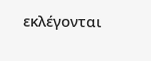εκλέγονται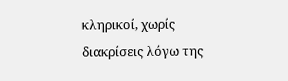κληρικοί, χωρίς διακρίσεις λόγω της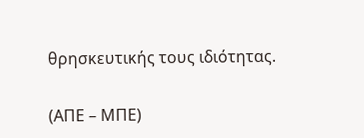θρησκευτικής τους ιδιότητας.

(ΑΠΕ – ΜΠΕ)